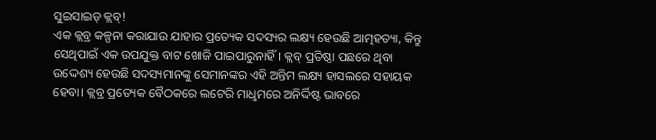ସୁଇସାଇଡ୍ କ୍ଲବ୍!
ଏକ କ୍ଲବ୍ର କଳ୍ପନା କରାଯାଉ ଯାହାର ପ୍ରତ୍ୟେକ ସଦସ୍ୟର ଲକ୍ଷ୍ୟ ହେଉଛି ଆତ୍ମହତ୍ୟା, କିନ୍ତୁ ସେଥିପାଇଁ ଏକ ଉପଯୁକ୍ତ ବାଟ ଖୋଜି ପାଇପାରୁନାହିଁ। କ୍ଲବ୍ ପ୍ରତିଷ୍ଠା ପଛରେ ଥିବା ଉଦ୍ଦେଶ୍ୟ ହେଉଛି ସଦସ୍ୟମାନଙ୍କୁ ସେମାନଙ୍କର ଏହି ଅନ୍ତିମ ଲକ୍ଷ୍ୟ ହାସଲରେ ସହାୟକ ହେବା। କ୍ଲବ୍ର ପ୍ରତ୍ୟେକ ବୈଠକରେ ଲଟେରି ମାଧୢମରେ ଅନିର୍ଦ୍ଦିଷ୍ଟ ଭାବରେ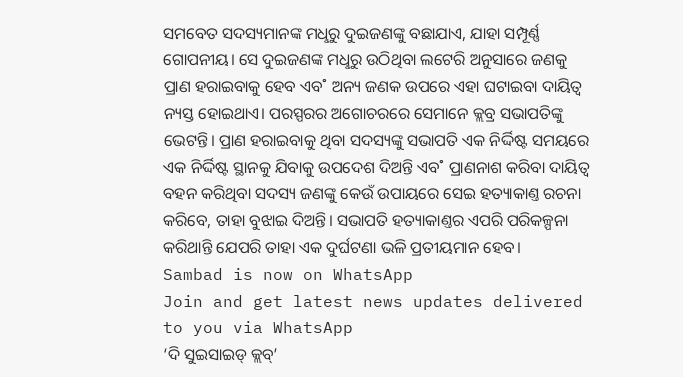ସମବେତ ସଦସ୍ୟମାନଙ୍କ ମଧୢରୁ ଦୁଇଜଣଙ୍କୁ ବଛାଯାଏ, ଯାହା ସମ୍ପୂର୍ଣ୍ଣ ଗୋପନୀୟ। ସେ ଦୁଇଜଣଙ୍କ ମଧୢରୁ ଉଠିଥିବା ଲଟେରି ଅନୁସାରେ ଜଣକୁ ପ୍ରାଣ ହରାଇବାକୁ ହେବ ଏବ˚ ଅନ୍ୟ ଜଣକ ଉପରେ ଏହା ଘଟାଇବା ଦାୟିତ୍ବ ନ୍ୟସ୍ତ ହୋଇଥାଏ। ପରସ୍ପରର ଅଗୋଚରରେ ସେମାନେ କ୍ଲବ୍ର ସଭାପତିଙ୍କୁ ଭେଟନ୍ତି। ପ୍ରାଣ ହରାଇବାକୁ ଥିବା ସଦସ୍ୟଙ୍କୁ ସଭାପତି ଏକ ନିର୍ଦ୍ଦିଷ୍ଟ ସମୟରେ ଏକ ନିର୍ଦ୍ଦିଷ୍ଟ ସ୍ଥାନକୁ ଯିବାକୁ ଉପଦେଶ ଦିଅନ୍ତି ଏବ˚ ପ୍ରାଣନାଶ କରିବା ଦାୟିତ୍ବ ବହନ କରିଥିବା ସଦସ୍ୟ ଜଣଙ୍କୁ କେଉଁ ଉପାୟରେ ସେଇ ହତ୍ୟାକାଣ୍ତ ରଚନା କରିବେ, ତାହା ବୁଝାଇ ଦିଅନ୍ତି। ସଭାପତି ହତ୍ୟାକାଣ୍ତର ଏପରି ପରିକଳ୍ପନା କରିଥାନ୍ତି ଯେପରି ତାହା ଏକ ଦୁର୍ଘଟଣା ଭଳି ପ୍ରତୀୟମାନ ହେବ।
Sambad is now on WhatsApp
Join and get latest news updates delivered to you via WhatsApp
‘ଦି ସୁଇସାଇଡ୍ କ୍ଲବ୍’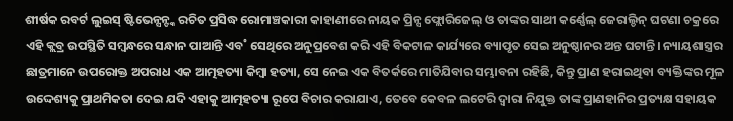ଶୀର୍ଷକ ରବର୍ଟ ଲୁଇସ୍ ଷ୍ଟିଭେନ୍ସନ୍ଙ୍କ ରଚିତ ପ୍ରସିଦ୍ଧ ରୋମାଞ୍ଚକାରୀ କାହାଣୀରେ ନାୟକ ପ୍ରିନ୍ସ ଫ୍ଲୋରିଜେଲ୍ ଓ ତାଙ୍କର ସାଥୀ କର୍ଣ୍ଣେଲ୍ ଜେରାଲ୍ଡିନ୍ ଘଟଣା ଚକ୍ରରେ ଏହି କ୍ଲବ୍ର ଉପସ୍ଥିତି ସମ୍ବନ୍ଧରେ ସନ୍ଧାନ ପାଆନ୍ତି ଏବ˚ ସେଥିରେ ଅନୁପ୍ରବେଶ କରି ଏହି ବିକଟାଳ କାର୍ଯ୍ୟରେ ବ୍ୟାପୃତ ସେଇ ଅନୁଷ୍ଠାନର ଅନ୍ତ ଘଟାନ୍ତି। ନ୍ୟାୟଶାସ୍ତ୍ରର ଛାତ୍ରମାନେ ଉପରୋକ୍ତ ଅପରାଧ ଏକ ଆତ୍ମହତ୍ୟା କିମ୍ବା ହତ୍ୟା, ସେ ନେଇ ଏକ ବିତର୍କରେ ମାତିଯିବାର ସମ୍ଭାବନା ରହିଛି, କିନ୍ତୁ ପ୍ରାଣ ହରାଇଥିବା ବ୍ୟକ୍ତିଙ୍କର ମୂଳ ଉଦ୍ଦେଶ୍ୟକୁ ପ୍ରାଥମିକତା ଦେଇ ଯଦି ଏହାକୁ ଆତ୍ମହତ୍ୟା ରୂପେ ବିଚାର କରାଯାଏ, ତେବେ କେବଳ ଲଟେରି ଦ୍ବାରା ନିଯୁକ୍ତ ତାଙ୍କ ପ୍ରାଣହାନିର ପ୍ରତ୍ୟକ୍ଷ ସହାୟକ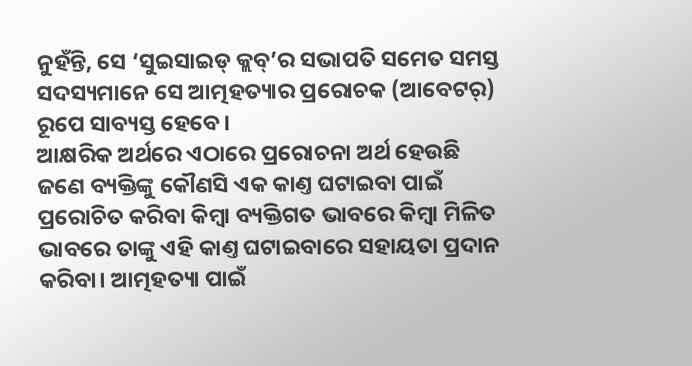ନୁହଁନ୍ତି, ସେ ‘ସୁଇସାଇଡ୍ କ୍ଲବ୍’ର ସଭାପତି ସମେତ ସମସ୍ତ ସଦସ୍ୟମାନେ ସେ ଆତ୍ମହତ୍ୟାର ପ୍ରରୋଚକ (ଆବେଟର୍) ରୂପେ ସାବ୍ୟସ୍ତ ହେବେ।
ଆକ୍ଷରିକ ଅର୍ଥରେ ଏଠାରେ ପ୍ରରୋଚନା ଅର୍ଥ ହେଉଛି ଜଣେ ବ୍ୟକ୍ତିଙ୍କୁ କୌଣସି ଏକ କାଣ୍ତ ଘଟାଇବା ପାଇଁ ପ୍ରରୋଚିତ କରିବା କିମ୍ବା ବ୍ୟକ୍ତିଗତ ଭାବରେ କିମ୍ବା ମିଳିତ ଭାବରେ ତାଙ୍କୁ ଏହି କାଣ୍ତ ଘଟାଇବାରେ ସହାୟତା ପ୍ରଦାନ କରିବା। ଆତ୍ମହତ୍ୟା ପାଇଁ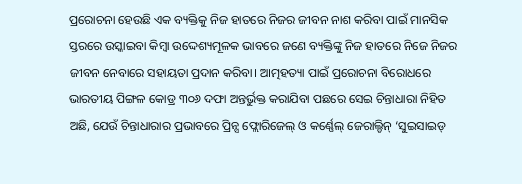ପ୍ରରୋଚନା ହେଉଛି ଏକ ବ୍ୟକ୍ତିକୁ ନିଜ ହାତରେ ନିଜର ଜୀବନ ନାଶ କରିବା ପାଇଁ ମାନସିକ ସ୍ତରରେ ଉସ୍କାଇବା କିମ୍ବା ଉଦ୍ଦେଶ୍ୟମୂଳକ ଭାବରେ ଜଣେ ବ୍ୟକ୍ତିଙ୍କୁ ନିଜ ହାତରେ ନିଜେ ନିଜର ଜୀବନ ନେବାରେ ସହାୟତା ପ୍ରଦାନ କରିବା। ଆତ୍ମହତ୍ୟା ପାଇଁ ପ୍ରରୋଚନା ବିରୋଧରେ ଭାରତୀୟ ପିଙ୍ଗଳ କୋଡ୍ର ୩୦୬ ଦଫା ଅନ୍ତର୍ଭୁକ୍ତ କରାଯିବା ପଛରେ ସେଇ ଚିନ୍ତାଧାରା ନିହିତ ଅଛି, ଯେଉଁ ଚିନ୍ତାଧାରାର ପ୍ରଭାବରେ ପ୍ରିନ୍ସ ଫ୍ଲୋରିଜେଲ୍ ଓ କର୍ଣ୍ଣେଲ୍ ଜେରାଲ୍ଡିନ୍ ‘ସୁଇସାଇଡ୍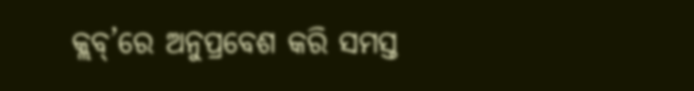କ୍ଲବ୍’ରେ ଅନୁପ୍ରବେଶ କରି ସମସ୍ତ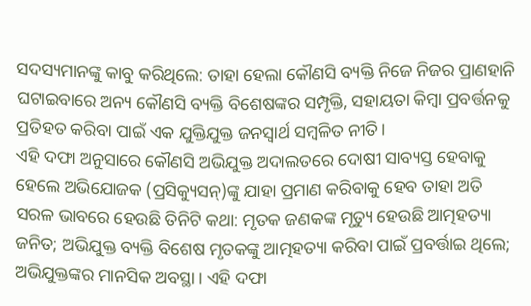ସଦସ୍ୟମାନଙ୍କୁ କାବୁ କରିଥିଲେ: ତାହା ହେଲା କୌଣସି ବ୍ୟକ୍ତି ନିଜେ ନିଜର ପ୍ରାଣହାନି ଘଟାଇବାରେ ଅନ୍ୟ କୌଣସି ବ୍ୟକ୍ତି ବିଶେଷଙ୍କର ସମ୍ପୃକ୍ତି, ସହାୟତା କିମ୍ବା ପ୍ରବର୍ତ୍ତନକୁ ପ୍ରତିହତ କରିବା ପାଇଁ ଏକ ଯୁକ୍ତିଯୁକ୍ତ ଜନସ୍ବାର୍ଥ ସମ୍ବଳିତ ନୀତି।
ଏହି ଦଫା ଅନୁସାରେ କୌଣସି ଅଭିଯୁକ୍ତ ଅଦାଲତରେ ଦୋଷୀ ସାବ୍ୟସ୍ତ ହେବାକୁ ହେଲେ ଅଭିଯୋଜକ (ପ୍ରସିକ୍ୟୁସନ୍)ଙ୍କୁ ଯାହା ପ୍ରମାଣ କରିବାକୁ ହେବ ତାହା ଅତି ସରଳ ଭାବରେ ହେଉଛି ତିନିଟି କଥା: ମୃତକ ଜଣକଙ୍କ ମୃତ୍ୟୁ ହେଉଛି ଆତ୍ମହତ୍ୟା ଜନିତ; ଅଭିଯୁକ୍ତ ବ୍ୟକ୍ତି ବିଶେଷ ମୃତକଙ୍କୁ ଆତ୍ମହତ୍ୟା କରିବା ପାଇଁ ପ୍ରବର୍ତ୍ତାଇ ଥିଲେ; ଅଭିଯୁକ୍ତଙ୍କର ମାନସିକ ଅବସ୍ଥା। ଏହି ଦଫା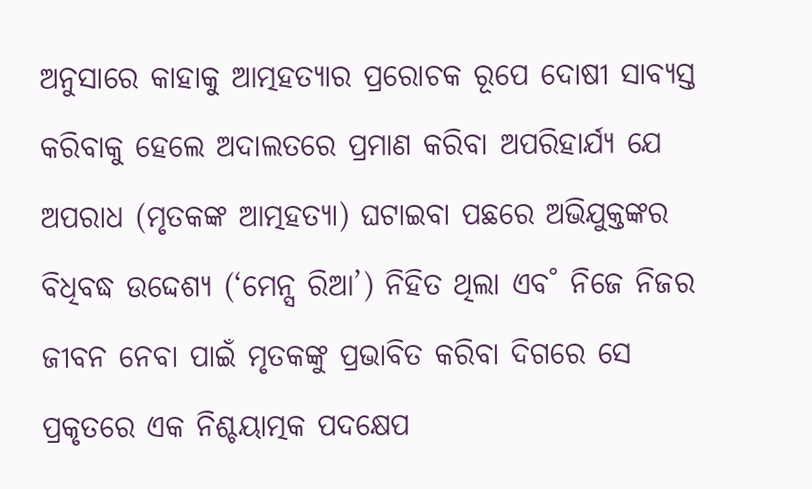ଅନୁସାରେ କାହାକୁ ଆତ୍ମହତ୍ୟାର ପ୍ରରୋଚକ ରୂପେ ଦୋଷୀ ସାବ୍ୟସ୍ତ କରିବାକୁ ହେଲେ ଅଦାଲତରେ ପ୍ରମାଣ କରିବା ଅପରିହାର୍ଯ୍ୟ ଯେ ଅପରାଧ (ମୃତକଙ୍କ ଆତ୍ମହତ୍ୟା) ଘଟାଇବା ପଛରେ ଅଭିଯୁକ୍ତଙ୍କର ବିଧିବଦ୍ଧ ଉଦ୍ଦେଶ୍ୟ (‘ମେନ୍ସ ରିଆ’) ନିହିତ ଥିଲା ଏବ˚ ନିଜେ ନିଜର ଜୀବନ ନେବା ପାଇଁ ମୃତକଙ୍କୁ ପ୍ରଭାବିତ କରିବା ଦିଗରେ ସେ ପ୍ରକୃତରେ ଏକ ନିଶ୍ଚୟାତ୍ମକ ପଦକ୍ଷେପ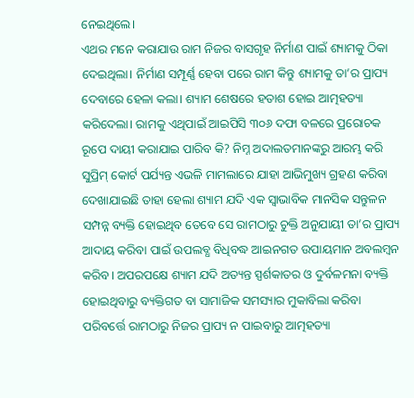ନେଇଥିଲେ।
ଏଥର ମନେ କରାଯାଉ ରାମ ନିଜର ବାସଗୃହ ନିର୍ମାଣ ପାଇଁ ଶ୍ୟାମକୁ ଠିକା ଦେଇଥିଲା। ନିର୍ମାଣ ସମ୍ପୂର୍ଣ୍ଣ ହେବା ପରେ ରାମ କିନ୍ତୁ ଶ୍ୟାମକୁ ତା’ର ପ୍ରାପ୍ୟ ଦେବାରେ ହେଳା କଲା। ଶ୍ୟାମ ଶେଷରେ ହତାଶ ହୋଇ ଆତ୍ମହତ୍ୟା କରିଦେଲା। ରାମକୁ ଏଥିପାଇଁ ଆଇପିସି ୩୦୬ ଦଫା ବଳରେ ପ୍ରରୋଚକ ରୂପେ ଦାୟୀ କରାଯାଇ ପାରିବ କି? ନିମ୍ନ ଅଦାଲତମାନଙ୍କରୁ ଆରମ୍ଭ କରି ସୁପ୍ରିମ୍ କୋର୍ଟ ପର୍ଯ୍ୟନ୍ତ ଏଭଳି ମାମଲାରେ ଯାହା ଆଭିମୁଖ୍ୟ ଗ୍ରହଣ କରିବା ଦେଖାଯାଇଛି ତାହା ହେଲା ଶ୍ୟାମ ଯଦି ଏକ ସ୍ବାଭାବିକ ମାନସିକ ସନ୍ତୁଳନ ସମ୍ପନ୍ନ ବ୍ୟକ୍ତି ହୋଇଥିବ ତେବେ ସେ ରାମଠାରୁ ଚୁକ୍ତି ଅନୁଯାୟୀ ତା’ର ପ୍ରାପ୍ୟ ଆଦାୟ କରିବା ପାଇଁ ଉପଲବ୍ଧ ବିଧିବଦ୍ଧ ଆଇନଗତ ଉପାୟମାନ ଅବଲମ୍ବନ କରିବ। ଅପରପକ୍ଷେ ଶ୍ୟାମ ଯଦି ଅତ୍ୟନ୍ତ ସ୍ପର୍ଶକାତର ଓ ଦୁର୍ବଳମନା ବ୍ୟକ୍ତି ହୋଇଥିବାରୁ ବ୍ୟକ୍ତିଗତ ବା ସାମାଜିକ ସମସ୍ୟାର ମୁକାବିଲା କରିବା ପରିବର୍ତ୍ତେ ରାମଠାରୁ ନିଜର ପ୍ରାପ୍ୟ ନ ପାଇବାରୁ ଆତ୍ମହତ୍ୟା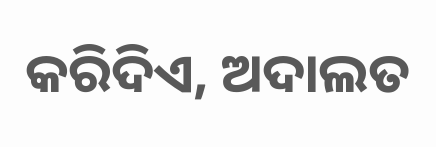କରିଦିଏ, ଅଦାଲତ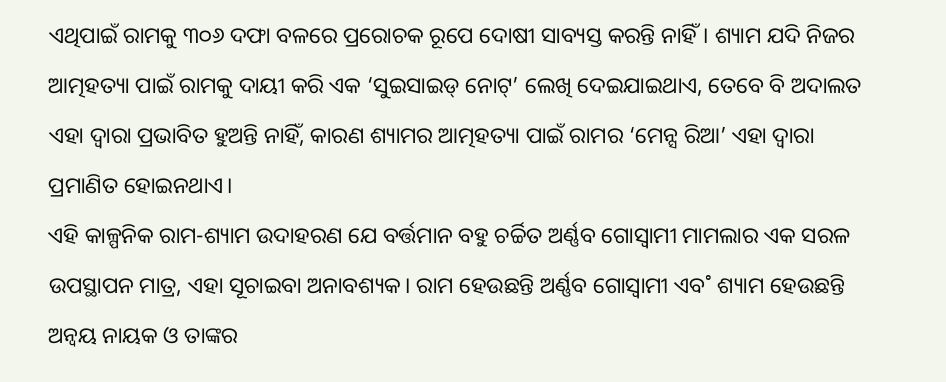ଏଥିପାଇଁ ରାମକୁ ୩୦୬ ଦଫା ବଳରେ ପ୍ରରୋଚକ ରୂପେ ଦୋଷୀ ସାବ୍ୟସ୍ତ କରନ୍ତି ନାହିଁ। ଶ୍ୟାମ ଯଦି ନିଜର ଆତ୍ମହତ୍ୟା ପାଇଁ ରାମକୁ ଦାୟୀ କରି ଏକ ‘ସୁଇସାଇଡ୍ ନୋଟ୍’ ଲେଖି ଦେଇଯାଇଥାଏ, ତେବେ ବି ଅଦାଲତ ଏହା ଦ୍ବାରା ପ୍ରଭାବିତ ହୁଅନ୍ତି ନାହିଁ, କାରଣ ଶ୍ୟାମର ଆତ୍ମହତ୍ୟା ପାଇଁ ରାମର ‘ମେନ୍ସ ରିଆ’ ଏହା ଦ୍ବାରା ପ୍ରମାଣିତ ହୋଇନଥାଏ।
ଏହି କାଳ୍ପନିକ ରାମ-ଶ୍ୟାମ ଉଦାହରଣ ଯେ ବର୍ତ୍ତମାନ ବହୁ ଚର୍ଚ୍ଚିତ ଅର୍ଣ୍ଣବ ଗୋସ୍ବାମୀ ମାମଲାର ଏକ ସରଳ ଉପସ୍ଥାପନ ମାତ୍ର, ଏହା ସୂଚାଇବା ଅନାବଶ୍ୟକ। ରାମ ହେଉଛନ୍ତି ଅର୍ଣ୍ଣବ ଗୋସ୍ବାମୀ ଏବ˚ ଶ୍ୟାମ ହେଉଛନ୍ତି ଅନ୍ବୟ ନାୟକ ଓ ତାଙ୍କର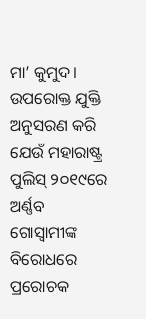ମା’ କୁମୁଦ। ଉପରୋକ୍ତ ଯୁକ୍ତି ଅନୁସରଣ କରି ଯେଉଁ ମହାରାଷ୍ଟ୍ର ପୁଲିସ୍ ୨୦୧୯ରେ ଅର୍ଣ୍ଣବ ଗୋସ୍ବାମୀଙ୍କ ବିରୋଧରେ ପ୍ରରୋଚକ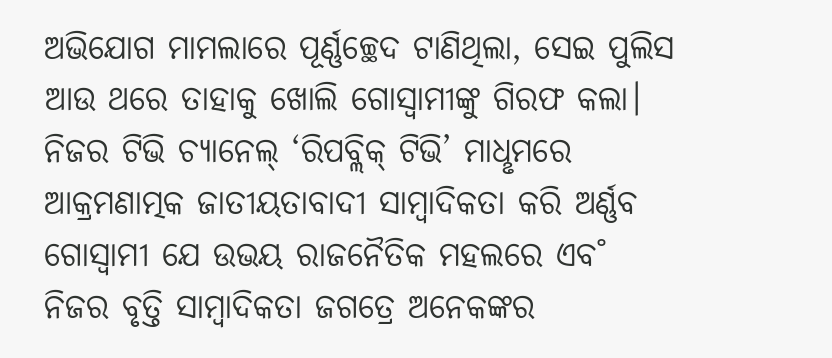ଅଭିଯୋଗ ମାମଲାରେ ପୂର୍ଣ୍ଣଚ୍ଛେଦ ଟାଣିଥିଲା, ସେଇ ପୁଲିସ ଆଉ ଥରେ ତାହାକୁ ଖୋଲି ଗୋସ୍ବାମୀଙ୍କୁ ଗିରଫ କଲା। ନିଜର ଟିଭି ଚ୍ୟାନେଲ୍ ‘ରିପବ୍ଲିକ୍ ଟିଭି’ ମାଧୢମରେ ଆକ୍ରମଣାତ୍ମକ ଜାତୀୟତାବାଦୀ ସାମ୍ବାଦିକତା କରି ଅର୍ଣ୍ଣବ ଗୋସ୍ବାମୀ ଯେ ଉଭୟ ରାଜନୈତିକ ମହଲରେ ଏବ˚ ନିଜର ବୃତ୍ତି ସାମ୍ବାଦିକତା ଜଗତ୍ରେ ଅନେକଙ୍କର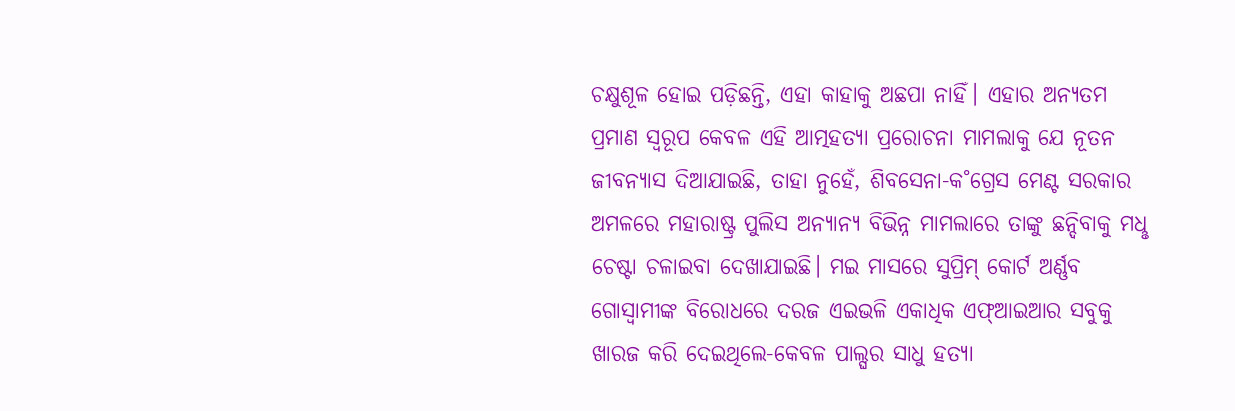ଚକ୍ଷୁଶୂଳ ହୋଇ ପଡ଼ିଛନ୍ତି, ଏହା କାହାକୁ ଅଛପା ନାହିଁ। ଏହାର ଅନ୍ୟତମ ପ୍ରମାଣ ସ୍ବରୂପ କେବଳ ଏହି ଆତ୍ମହତ୍ୟା ପ୍ରରୋଚନା ମାମଲାକୁ ଯେ ନୂତନ ଜୀବନ୍ୟାସ ଦିଆଯାଇଛି, ତାହା ନୁହେଁ, ଶିବସେନା-କ˚ଗ୍ରେସ ମେଣ୍ଟ ସରକାର ଅମଳରେ ମହାରାଷ୍ଟ୍ର ପୁଲିସ ଅନ୍ୟାନ୍ୟ ବିଭିନ୍ନ ମାମଲାରେ ତାଙ୍କୁ ଛନ୍ଦିବାକୁ ମଧୢ ଚେଷ୍ଟା ଚଳାଇବା ଦେଖାଯାଇଛି। ମଇ ମାସରେ ସୁପ୍ରିମ୍ କୋର୍ଟ ଅର୍ଣ୍ଣବ ଗୋସ୍ବାମୀଙ୍କ ବିରୋଧରେ ଦରଜ ଏଇଭଳି ଏକାଧିକ ଏଫ୍ଆଇଆର ସବୁକୁ ଖାରଜ କରି ଦେଇଥିଲେ-କେବଳ ପାଲ୍ଘର ସାଧୁ ହତ୍ୟା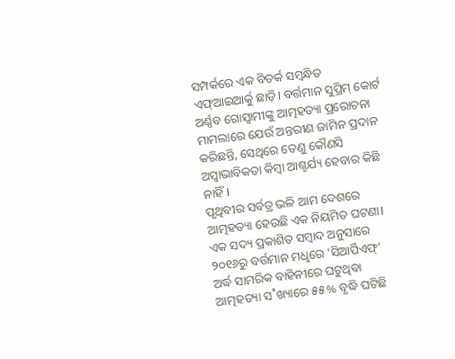ସମ୍ପର୍କରେ ଏକ ବିତର୍କ ସମ୍ବନ୍ଧିତ ଏଫ୍ଆଇଆର୍କୁ ଛାଡ଼ି। ବର୍ତ୍ତମାନ ସୁପ୍ରିମ୍ କୋର୍ଟ ଅର୍ଣ୍ଣବ ଗୋସ୍ବାମୀଙ୍କୁ ଆତ୍ମହତ୍ୟା ପ୍ରରୋଚନା ମାମଲାରେ ଯେଉଁ ଅନ୍ତରୀଣ ଜାମିନ ପ୍ରଦାନ କରିଛନ୍ତି, ସେଥିରେ ତେଣୁ କୌଣସି ଅସ୍ବାଭାବିକତା କିମ୍ବା ଆଶ୍ଚର୍ଯ୍ୟ ହେବାର କିଛି ନାହିଁ।
ପୃଥିବୀର ସର୍ବତ୍ର ଭଳି ଆମ ଦେଶରେ ଆତ୍ମହତ୍ୟା ହେଉଛି ଏକ ନିୟମିତ ଘଟଣା। ଏକ ସଦ୍ୟ ପ୍ରକାଶିତ ସମ୍ବାଦ ଅନୁସାରେ ୨୦୧୬ରୁ ବର୍ତ୍ତମାନ ମଧୢରେ ‘ସିଆର୍ପିଏଫ୍’ ଅର୍ଦ୍ଧ ସାମରିକ ବାହିନୀରେ ଘଟୁଥିବା ଆତ୍ମହତ୍ୟା ସ˚ଖ୍ୟାରେ ୫୫% ବୃଦ୍ଧି ଘଟିଛି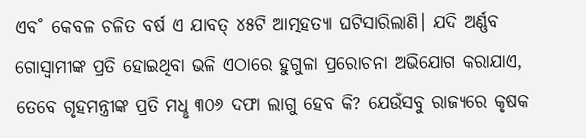ଏବ˚ କେବଳ ଚଳିତ ବର୍ଷ ଏ ଯାବତ୍ ୪୫ଟି ଆତ୍ମହତ୍ୟା ଘଟିସାରିଲାଣି। ଯଦି ଅର୍ଣ୍ଣବ ଗୋସ୍ବାମୀଙ୍କ ପ୍ରତି ହୋଇଥିବା ଭଳି ଏଠାରେ ହୁଗୁଳା ପ୍ରରୋଚନା ଅଭିଯୋଗ କରାଯାଏ, ତେବେ ଗୃହମନ୍ତ୍ରୀଙ୍କ ପ୍ରତି ମଧୢ ୩୦୬ ଦଫା ଲାଗୁ ହେବ କି? ଯେଉଁସବୁ ରାଜ୍ୟରେ କୃଷକ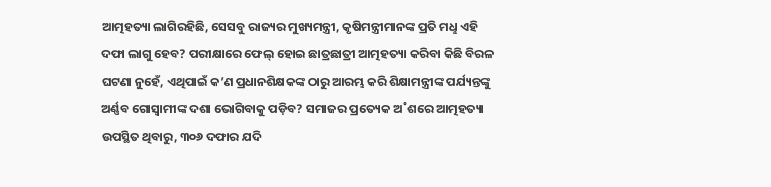ଆତ୍ମହତ୍ୟା ଲାଗିରହିଛି, ସେସବୁ ରାଜ୍ୟର ମୁଖ୍ୟମନ୍ତ୍ରୀ, କୃଷିମନ୍ତ୍ରୀମାନଙ୍କ ପ୍ରତି ମଧୢ ଏହି ଦଫା ଲାଗୁ ହେବ? ପରୀକ୍ଷାରେ ଫେଲ୍ ହୋଇ ଛାତ୍ରଛାତ୍ରୀ ଆତ୍ମହତ୍ୟା କରିବା କିଛି ବିରଳ ଘଟଣା ନୁହେଁ, ଏଥିପାଇଁ କ’ଣ ପ୍ରଧାନଶିକ୍ଷକଙ୍କ ଠାରୁ ଆରମ୍ଭ କରି ଶିକ୍ଷାମନ୍ତ୍ରୀଙ୍କ ପର୍ଯ୍ୟନ୍ତଙ୍କୁ ଅର୍ଣ୍ଣବ ଗୋସ୍ବାମୀଙ୍କ ଦଶା ଭୋଗିବାକୁ ପଡ଼ିବ? ସମାଜର ପ୍ରତ୍ୟେକ ଅ˚ଶରେ ଆତ୍ମହତ୍ୟା ଉପସ୍ଥିତ ଥିବାରୁ, ୩୦୬ ଦଫାର ଯଦି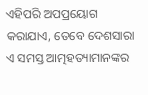ଏହିପରି ଅପପ୍ରୟୋଗ କରାଯାଏ, ତେବେ ଦେଶସାରା ଏ ସମସ୍ତ ଆତ୍ମହତ୍ୟାମାନଙ୍କର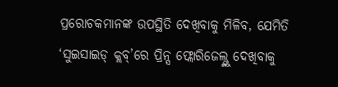ପ୍ରରୋଚକମାନଙ୍କ ଉପସ୍ଥିତି ଦେଖିବାକୁ ମିଳିବ, ଯେମିତି ‘ସୁଇସାଇଡ୍ କ୍ଲବ୍’ରେ ପ୍ରିନ୍ସ ଫ୍ଲୋରିଜେଲ୍ଙ୍କୁ ଦେଖିବାକୁ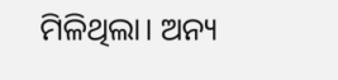ମିଳିଥିଲା। ଅନ୍ୟ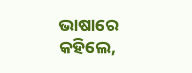ଭାଷାରେ କହିଲେ,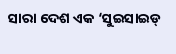ସାରା ଦେଶ ଏକ ‘ସୁଇସାଇଡ୍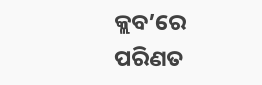କ୍ଲବ’ରେ ପରିଣତ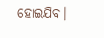ହୋଇଯିବ।